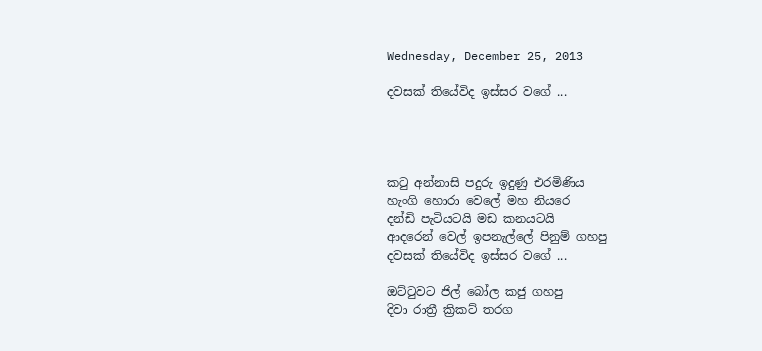Wednesday, December 25, 2013

දවසක් තියේවිද ඉස්සර වගේ ...




කටු අන්නාසි පදුරු ඉදුණු එරමිණිය
හැංගි හොරා වෙලේ මහ නියරෙ
දන්ඩි පැටියටයි මඩ කනයටයි
ආදරෙන් වෙල් ඉපනැල්ලේ පිනුම් ගහපු
දවසක් තියේවිද ඉස්සර වගේ ...

ඔට්ටුවට ජිල් බෝල කජු ගහපු
දිවා රාත්‍රී ක්‍රිකට් තරග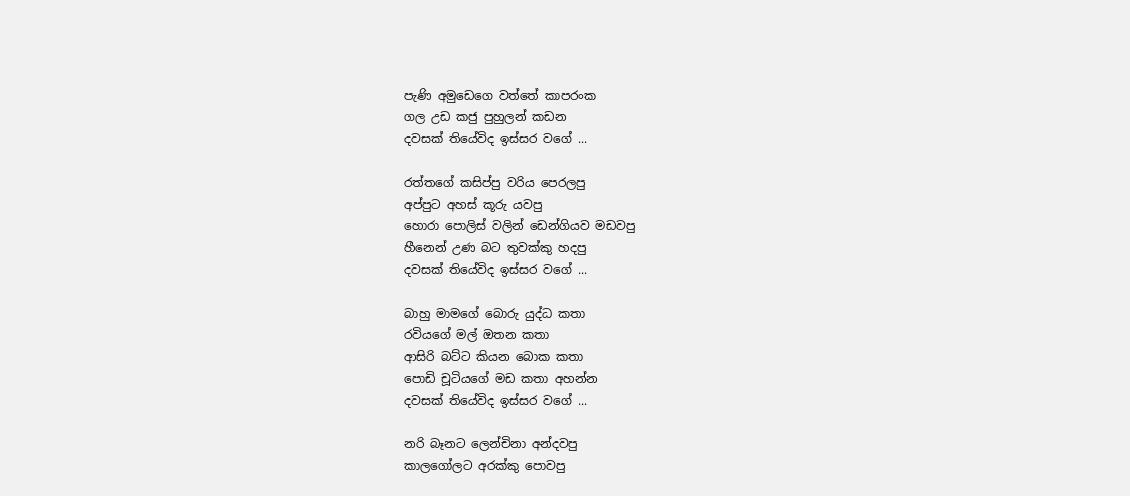පැණි අමුඩෙගෙ වත්තේ කාපරංක
ගල උඩ කජු පුහුලන් කඩන
දවසක් තියේවිද ඉස්සර වගේ ...

රත්තගේ කසිප්පු වරිය පෙරලපු
අප්පුට අහස් කූරු යවපු
හොරා පොලිස් වලින් ඩෙන්ගියව මඩවපු
හීනෙන් උණ බට තුවක්කු හදපු
දවසක් තියේවිද ඉස්සර වගේ ...

බාහු මාමගේ බොරු යුද්ධ කතා
රවියගේ මල් ඔතන කතා
ආසිරි බට්ට කියන බොක කතා
පොඩි චූටියගේ මඩ කතා අහන්න
දවසක් තියේවිද ඉස්සර වගේ ...

නරි බෑනට ලෙන්චිනා අන්දවපු
කාලගෝලට අරක්කු පොවපු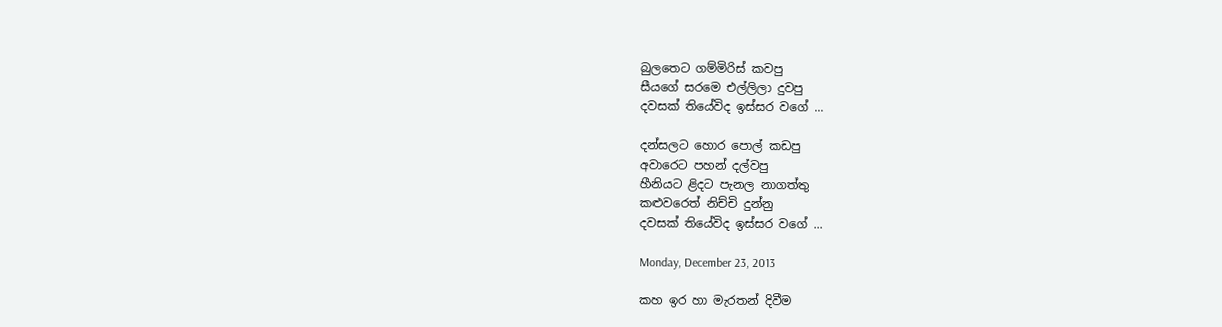බුලතෙට ගම්මිරිස් කවපු
සීයගේ සරමෙ එල්ලිලා දුවපු
දවසක් තියේවිද ඉස්සර වගේ ...

දන්සලට හොර පොල් කඩපු
අවාරෙට පහන් දල්වපු
හීනියට ළිදට පැනල නාගත්තු
කළුවරෙත් නිච්චි දුන්නු
දවසක් තියේවිද ඉස්සර වගේ ...

Monday, December 23, 2013

කහ ඉර හා මැරතන් දිවීම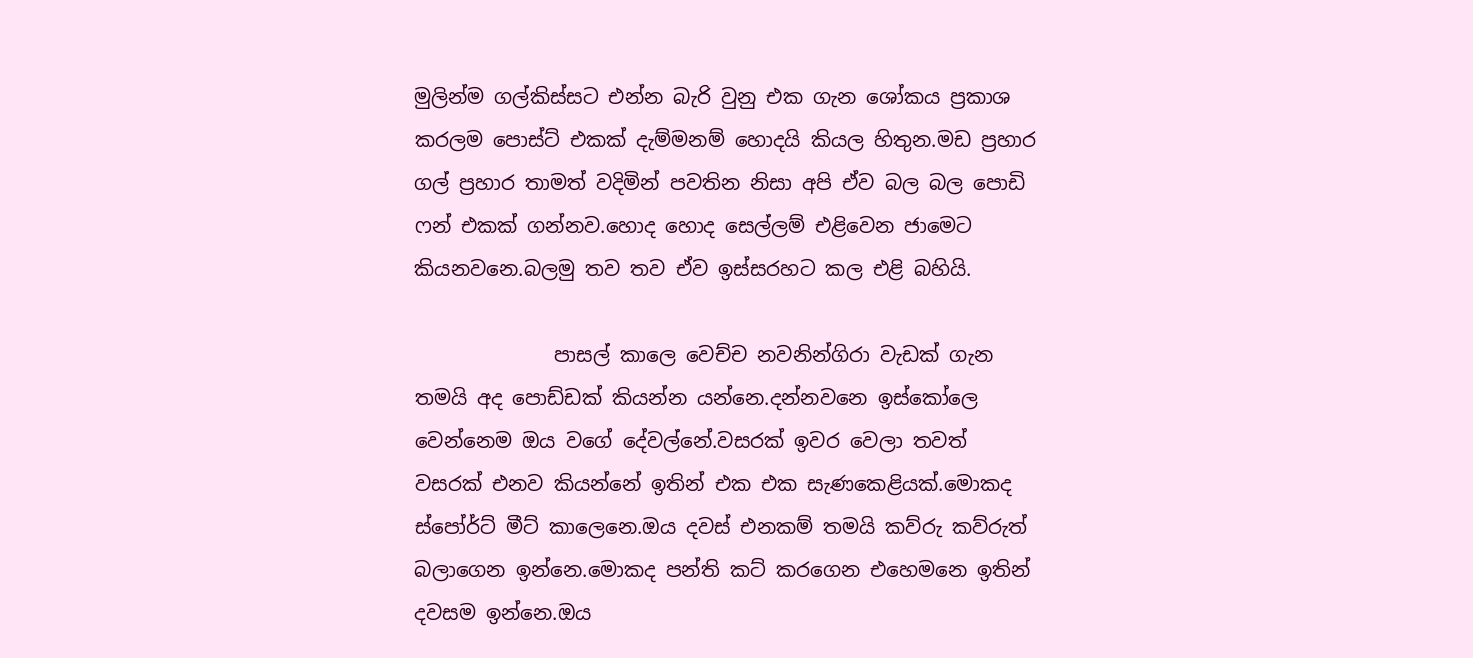මුලින්ම ගල්කිස්සට එන්න බැරි වුනු එක ගැන ශෝකය ප්‍රකාශ කරලම පොස්ට් එකක් දැම්මනම් හොදයි කියල හිතුන.මඩ ප්‍රහාර ගල් ප්‍රහාර තාමත් වදිමින් පවතින නිසා අපි ඒව බල බල පොඩි ෆන් එකක් ගන්නව.හොද හොද සෙල්ලම් එළිවෙන ජාමෙට කියනවනෙ.බලමු තව තව ඒව ඉස්සරහට කල එළි බහියි.

              පාසල් කාලෙ වෙච්ච නවනින්ගිරා වැඩක් ගැන තමයි අද පොඩ්ඩක් කියන්න යන්නෙ.දන්නවනෙ ඉස්කෝලෙ වෙන්නෙම ඔය වගේ දේවල්නේ.වසරක් ඉවර වෙලා තවත් වසරක් එනව කියන්නේ ඉතින් එක එක සැණකෙළියක්.මොකද ස්පෝර්ට් මීට්‌ කාලෙනෙ.ඔය දවස් එනකම් තමයි කව්රු කව්රුත් බලාගෙන ඉන්නෙ.මොකද පන්ති කට් කරගෙන එහෙමනෙ ඉතින් දවසම ඉන්නෙ.ඔය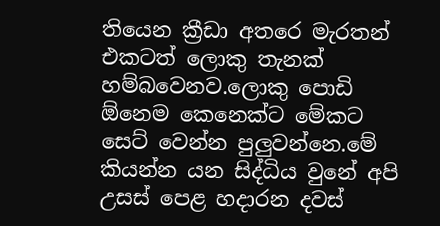තියෙන ක්‍රීඩා අතරෙ මැරතන් එකටත් ලොකු තැනක් හම්බවෙනව.ලොකු පොඩි ඕනෙම කෙනෙක්ට මේකට සෙට් වෙන්න පුලුවන්නෙ.මේ කියන්න යන සිද්ධිය වුනේ අපි උසස් පෙළ හදාරන දවස්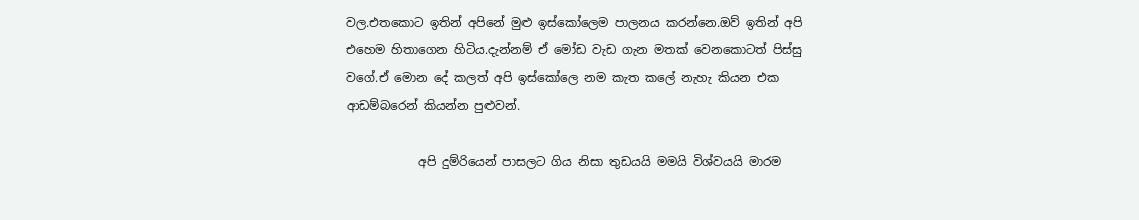වල.එතකොට ඉතින් අපිනේ මුළු ඉස්කෝලෙම පාලනය කරන්නෙ.ඔව් ඉතින් අපි එහෙම හිතාගෙන හිටිය.දැන්නම් ඒ මෝඩ වැඩ ගැන මතක් වෙනකොටත් පිස්සු වගේ.ඒ මොන දේ කලත් අපි ඉස්කෝලෙ නම කැත කලේ නැහැ කියන එක ආඩම්බරෙන් කියන්න පුළුවන්.

            අපි දුම්රියෙන් පාසලට ගිය නිසා තුඩයයි මමයි විශ්වයයි මාරම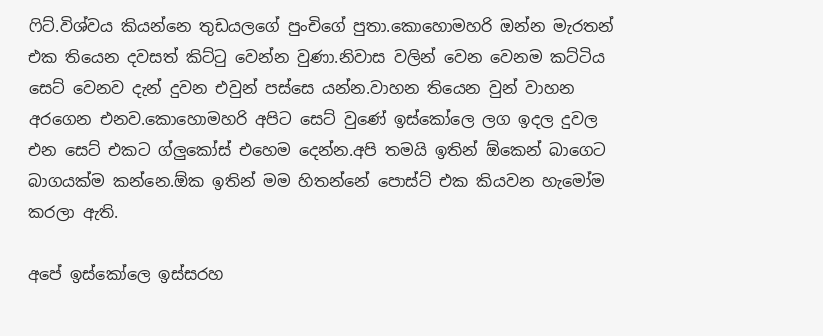ෆිට්.විශ්වය කියන්නෙ තුඩයලගේ පුංචිගේ පුතා.කොහොමහරි ඔන්න මැරතන් එක තියෙන දවසත් කිට්ටු වෙන්න වුණා.නිවාස වලින් වෙන වෙනම කට්ටිය සෙට් වෙනව දැන් දුවන එවුන් පස්සෙ යන්න.වාහන තියෙන වුන් වාහන අරගෙන එනව.කොහොමහරි අපිට සෙට් වුණේ ඉස්කෝලෙ ලග ඉදල දුවල එන සෙට් එකට ග්ලුකෝස් එහෙම දෙන්න.අපි තමයි ඉතින් ඕකෙන් බාගෙට බාගයක්ම කන්නෙ.ඕක ඉතින් මම හිතන්නේ පොස්ට් එක කියවන හැමෝම කරලා ඇති.

අපේ ඉස්කෝලෙ ඉස්සරහ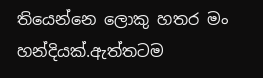තියෙන්නෙ ලොකු හතර මං හන්දියක්.ඇත්තටම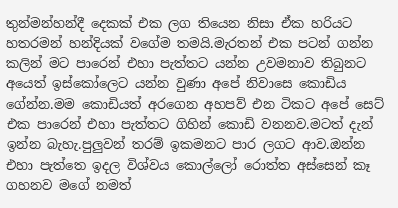තුන්මන්හන්දී දෙකක් එක ලග තියෙන නිසා ඒක හරියට හතරමන් හන්දියක් වගේම තමයි.මැරතන් එක පටන් ගන්න කලින් මට පාරෙන් එහා පැත්තට යන්න උවමනාව තිබුනට අයෙත් ඉස්කෝලෙට යන්න වුණා අපේ නිවාසෙ කොඩිය ගේන්න.මම කොඩියත් අරගෙන අහපව් එන ටිකට අපේ සෙට් එක පාරෙන් එහා පැත්තට ගිහින් කොඩි වනනව.මටත් දැන් ඉන්න බැහැ.පුලුවන් තරම් ඉකමනට පාර ලගට ආව.ඔන්න එහා පැත්තෙ ඉදල විශ්වය කොල්ලෝ රොත්ත අස්සෙන් කෑ ගහනව මගේ නමත්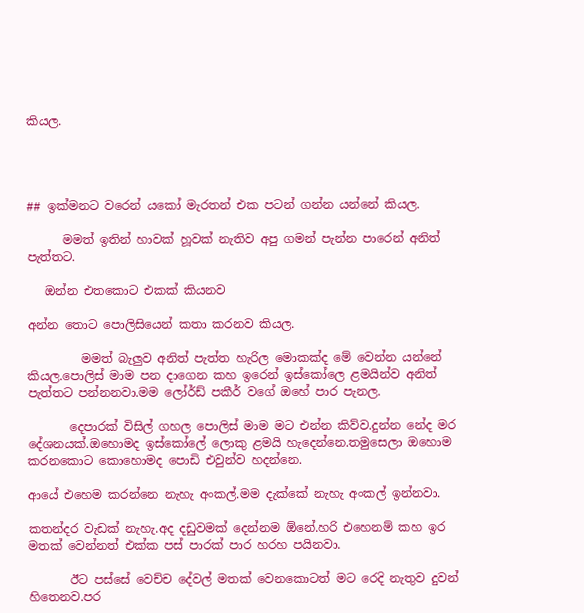කියල.




## ඉක්මනට වරෙන් යකෝ මැරතන් එක පටන් ගන්න යන්නේ කියල.

      මමත් ඉතින් හාවක් හූවක් නැතිව අපු ගමන් පැන්න පාරෙන් අනිත් පැත්තට.

   ඔන්න එතකොට එකක් කියනව

අන්න තොට පොලිසියෙන් කතා කරනව කියල.

         මමත් බැලුව අනිත් පැත්ත හැරිල මොකක්ද මේ වෙන්න යන්නේ කියල.පොලිස් මාම පන දාගෙන කහ ඉරෙන් ඉස්කෝලෙ ළමයින්ව අනිත් පැත්තට පන්නනවා.මම ලෝර්ඩ් පකීර් වගේ ඔහේ පාර පැනල.

       දෙපාරක් විසිල් ගහල පොලිස් මාම මට එන්න කිව්ව.දුන්න නේද මර දේශනයක්.ඔහොමද ඉස්කෝලේ ලොකු ළමයි හැදෙන්නෙ.තමුසෙලා ඔහොම කරනකොට කොහොමද පොඩි එවුන්ව හදන්නෙ.

ආයේ එහෙම කරන්නෙ නැහැ අංකල්.මම දැක්කේ නැහැ අංකල් ඉන්නවා.

කතන්දර වැඩක් නැහැ.අද දඩුවමක් දෙන්නම ඕනේ.හරි එහෙනම් කහ ඉර මතක් වෙන්නත් එක්ක පස් පාරක් පාර හරහ පයිනවා.

       ඊට පස්සේ වෙච්ච දේවල් මතක් වෙනකොටත් මට රෙදි නැතුව දුවන් හිතෙනව.පර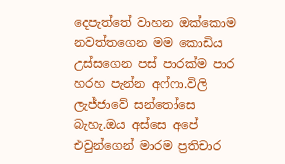දෙපැත්තේ වාහන ඔක්කොම නවත්තගෙන මම කොඩිය උස්සගෙන පස් පාරක්ම පාර හරහ පැන්න අෆ්ෆා.විලි ලැජ්ජාවේ සන්තෝසෙ බැහැ.ඔය අස්සෙ අපේ එවුන්ගෙන් මාරම ප්‍රතිචාර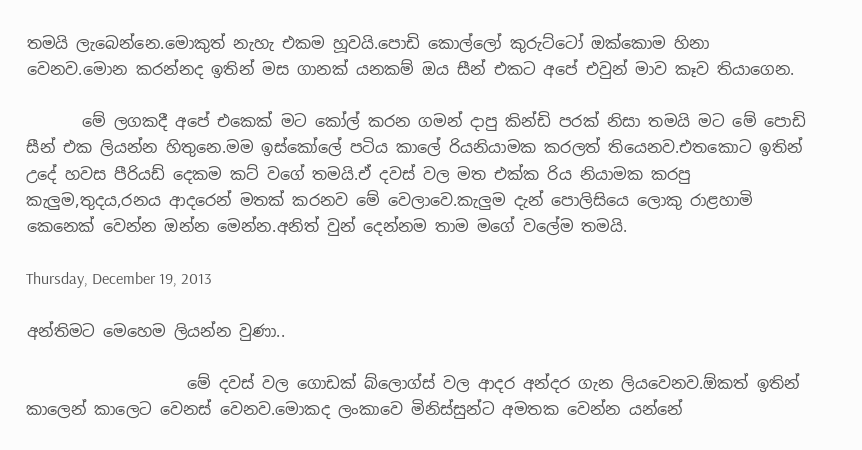තමයි ලැබෙන්නෙ.මොකුත් නැහැ එකම හූවයි.පොඩි කොල්ලෝ කුරුට්ටෝ ඔක්කොම හිනා වෙනව.මොන කරන්නද ඉතින් මස ගානක් යනකම් ඔය සීන් එකට අපේ එවුන් මාව කෑව තියාගෙන.

       මේ ලගකදී අපේ එකෙක් මට කෝල් කරන ගමන් දාපු කින්ඩි පරක් නිසා තමයි මට මේ පොඩි සීන් එක ලියන්න හිතුනෙ.මම ඉස්කෝලේ පටිය කාලේ රියනියාමක කරලත් තියෙනව.එතකොට ඉතින් උදේ හවස පීරියඩ් දෙකම කට් වගේ තමයි.ඒ දවස් වල මත එක්ක රිය නියාමක කරපු කැලුම,තුදය,රනය ආදරෙන් මතක් කරනව මේ වෙලාවෙ.කැලුම දැන් පොලිසියෙ ලොකු රාළහාමි කෙනෙක් වෙන්න ඔන්න මෙන්න.අනිත් වුන් දෙන්නම තාම මගේ වලේම තමයි.

Thursday, December 19, 2013

අන්තිමට මෙහෙම ලියන්න වුණා..

                    මේ දවස් වල ගොඩක් බ්ලොග්ස් වල ආදර අන්දර ගැන ලියවෙනව.ඕකත් ඉතින් කාලෙන් කාලෙට වෙනස් වෙනව.මොකද ලංකාවෙ මිනිස්සුන්ට අමතක වෙන්න යන්නේ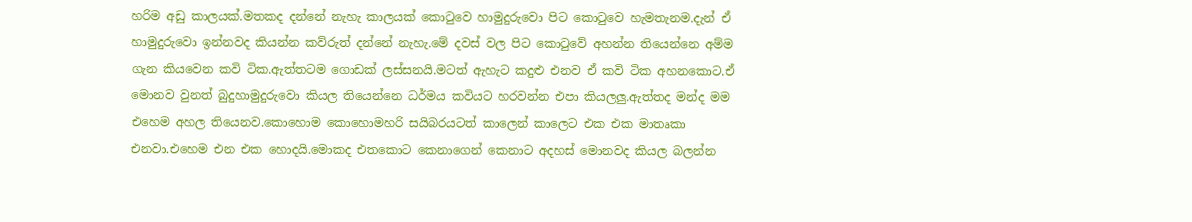හරිම අඩු කාලයක්.මතකද දන්නේ නැහැ කාලයක් කොටුවෙ හාමුදුරුවො පිට කොටුවෙ හැමතැනම.දැන් ඒ හාමුදුරුවො ඉන්නවද කියන්න කව්රුත් දන්නේ නැහැ.මේ දවස් වල පිට කොටුවේ අහන්න තියෙන්නෙ අම්ම ගැන කියවෙන කවි ටික.ඇත්තටම ගොඩක් ලස්සනයි.මටත් ඇහැට කදුළු එනව ඒ කවි ටික අහනකොට.ඒ මොනව වුනත් බුදුහාමුදුරුවො කියල තියෙන්නෙ ධර්මය කවියට හරවන්න එපා කියලලු.ඇත්තද මන්ද මම එහෙම අහල තියෙනව.කොහොම කොහොමහරි සයිබරයටත් කාලෙන් කාලෙට එක එක මාතෘකා එනවා.එහෙම එන එක හොදයි.මොකද එතකොට කෙනාගෙන් කෙනාට අදහස් මොනවද කියල බලන්න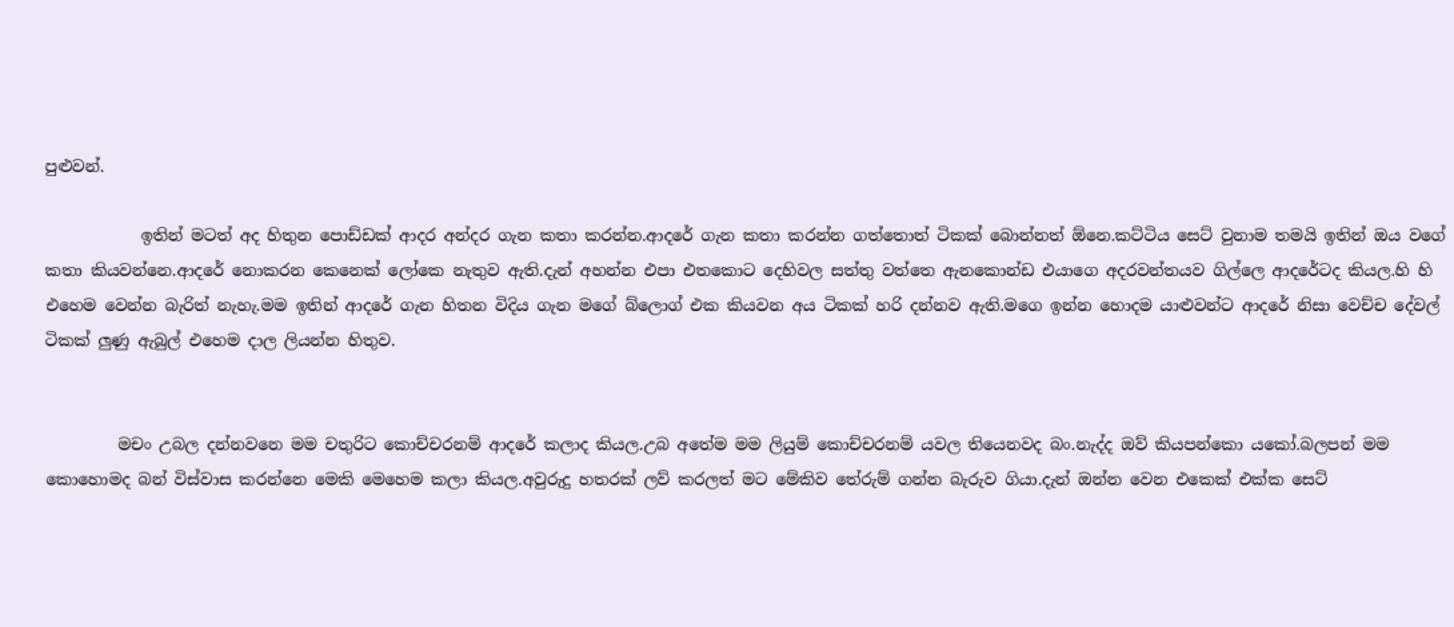පුළුවන්.

            ඉතින් මටත් අද හිතුන පොඩ්ඩක් ආදර අන්දර ගැන කතා කරන්න.ආදරේ ගැන කතා කරන්න ගත්තොත් ටිකක් බොන්නත් ඕනෙ.කට්ටිය සෙට් වුනාම තමයි ඉතින් ඔය වගේ කතා කියවන්නෙ.ආදරේ නොකරන කෙනෙක් ලෝකෙ නැතුව ඇති.දැන් අහන්න එපා එතකොට දෙහිවල සත්තු වත්තෙ ඇනකොන්ඩ එයාගෙ අදරවන්තයව ගිල්ලෙ ආදරේටද කියල.හි හි එහෙම වෙන්න බැරිත් නැහැ.මම ඉතින් ආදරේ ගැන හිතන විදිය ගැන මගේ බ්ලොග් එක කියවන අය ටිකක් හරි දන්නව ඇති.මගෙ ඉන්න හොදම යාළුවන්ට ආදරේ නිසා වෙච්ච දේවල් ටිකක් ලුණු ඇබුල් එහෙම දාල ලියන්න හිතුව.


         මචං උබල දන්නවනෙ මම චතුරිට කොච්චරනම් ආදරේ කලාද කියල.උබ අතේම මම ලියුම් කොච්චරනම් යවල තියෙනවද බං.නැද්ද ඔව් කියපන්කො යකෝ.බලපන් මම කොහොමද බන් විස්වාස කරන්නෙ මෙකි මෙහෙම කලා කියල.අවුරුදු හතරක් ලව් කරලත් මට මේකිව තේරුම් ගන්න බැරුව ගියා.දැන් ඔන්න වෙන එකෙක් එක්ක සෙට්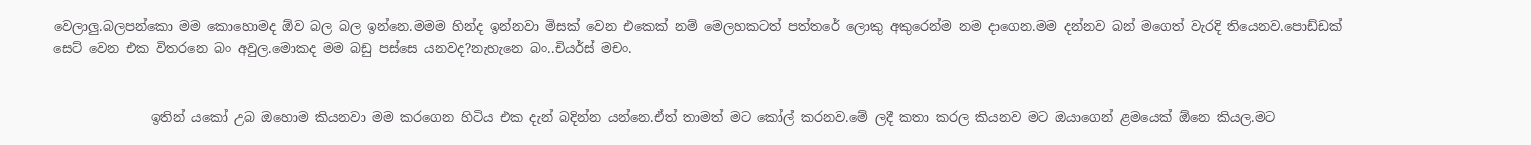වෙලාලු.බලපන්කො මම කොහොමද ඕව බල බල ඉන්නෙ.මමම හින්ද ඉන්නවා මිසක් වෙන එකෙක් නම් මෙලහකටත් පත්තරේ ලොකු අකුරෙන්ම නම දාගෙන.මම දන්නව බන් මගෙත් වැරදි තියෙනව.පොඩ්ඩක් සෙට් වෙන එක විතරනෙ බං අවුල.මොකද මම බඩු පස්සෙ යනවද?නැහැනෙ බං..චියර්ස් මචං.


               ඉතින් යකෝ උබ ඔහොම කියනවා මම කරගෙන හිටිය එක දැන් බදින්න යන්නෙ.ඒත් තාමත් මට කෝල් කරනව.මේ ලදී කතා කරල කියනව මට ඔයාගෙන් ළමයෙක් ඕනෙ කියල.මට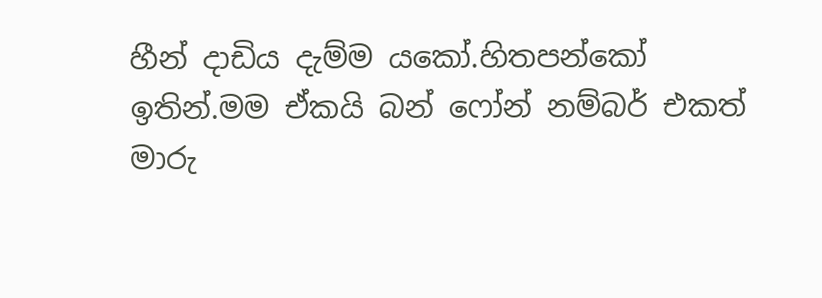හීන් දාඩිය දැම්ම යකෝ.හිතපන්කෝ ඉතින්.මම ඒකයි බන් ෆෝන් නම්බර් එකත් මාරු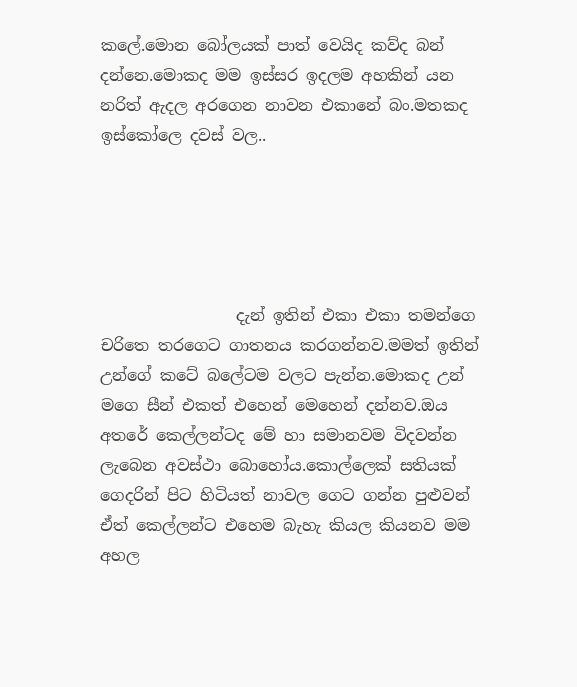කලේ.මොන බෝලයක් පාත් වෙයිද කව්ද බන් දන්නෙ.මොකද මම ඉස්සර ඉදලම අහකින් යන නරිත් ඇදල අරගෙන නාවන එකානේ බං.මතකද ඉස්කෝලෙ දවස් වල..





                 දැන් ඉතින් එකා එකා තමන්ගෙ චරිතෙ තරගෙට ගාතනය කරගන්නව.මමත් ඉතින් උන්ගේ කටේ බලේටම වලට පැන්න.මොකද උන් මගෙ සීන් එකත් එහෙන් මෙහෙන් දන්නව.ඔය අතරේ කෙල්ලන්ටද මේ හා සමානවම විදවන්න ලැබෙන අවස්ථා බොහෝය.කොල්ලෙක් සතියක් ගෙදරින් පිට හිටියත් නාවල ගෙට ගන්න පුළුවන් ඒත් කෙල්ලන්ට එහෙම බැහැ කියල කියනව මම අහල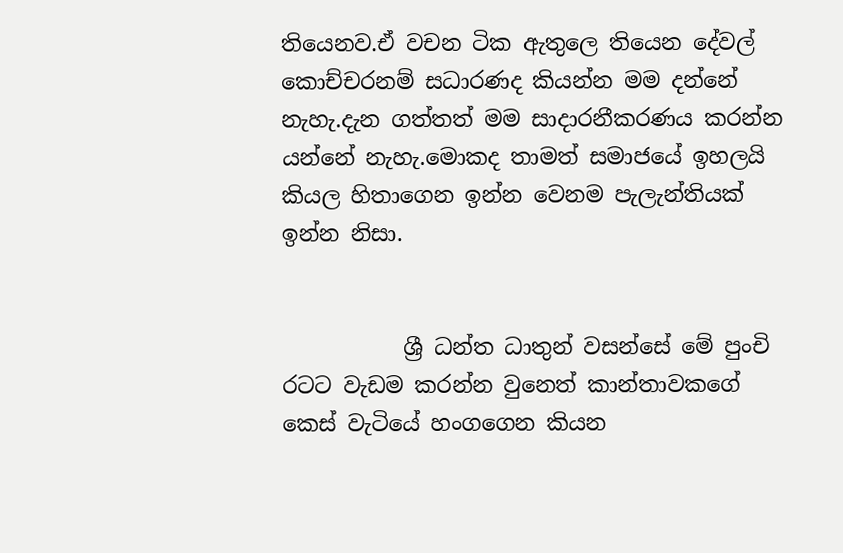තියෙනව.ඒ වචන ටික ඇතුලෙ තියෙන දේවල් කොච්චරනම් සධාරණද කියන්න මම දන්නේ නැහැ.දැන ගත්තත් මම සාදාරනීකරණය කරන්න යන්නේ නැහැ.මොකද තාමත් සමාජයේ ඉහලයි කියල හිතාගෙන ඉන්න වෙනම පැලැන්තියක් ඉන්න නිසා.


           ශ්‍රී ධන්ත ධාතුන් වසන්සේ මේ පුංචි රටට වැඩම කරන්න වුනෙත් කාන්තාවකගේ කෙස් වැටියේ හංගගෙන කියන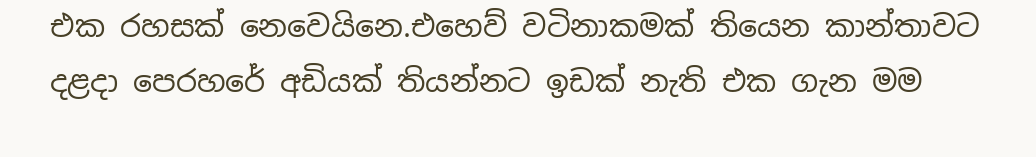එක රහසක් නෙවෙයිනෙ.එහෙව් වටිනාකමක් තියෙන කාන්තාවට දළදා පෙරහරේ අඩියක් තියන්නට ඉඩක් නැති එක ගැන මම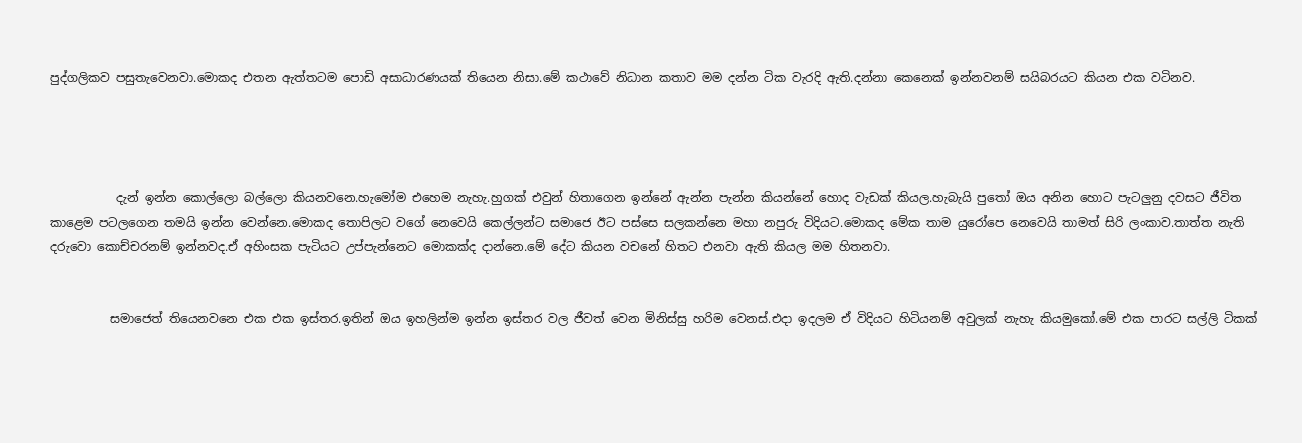පුද්ගලිකව පසුතැවෙනවා.මොකද එතන ඇත්තටම පොඩි අසාධාරණයක් තියෙන නිසා.මේ කථාවේ නිධාන කතාව මම දන්න ටික වැරදි ඇති.දන්නා කෙනෙක් ඉන්නවනම් සයිබරයට කියන එක වටිනව.




           දැන් ඉන්න කොල්ලො බල්ලො කියනවනෙ.හැමෝම එහෙම නැහැ.හුගක් එවුන් හිතාගෙන ඉන්නේ ඇන්න පැන්න කියන්නේ හොද වැඩක් කියල.හැබැයි පුතෝ ඔය අනින හොට පැටලුනු දවසට ජීවිත කාළෙම පටලගෙන තමයි ඉන්න වෙන්නෙ.මොකද තොපිලට වගේ නෙවෙයි කෙල්ලන්ට සමාජෙ ඊට පස්සෙ සලකන්නෙ මහා නපුරු විදියට.මොකද මේක තාම යුරෝපෙ නෙවෙයි තාමත් සිරි ලංකාව.තාත්ත නැති දරුවො කොච්චරනම් ඉන්නවද.ඒ අහිංසක පැටියට උප්පැන්නෙට මොකක්ද දාන්නෙ.මේ දේට කියන වචනේ හිතට එනවා ඇති කියල මම හිතනවා.


          සමාජෙත් තියෙනවනෙ එක එක ඉස්තර.ඉතින් ඔය ඉහලින්ම ඉන්න ඉස්තර වල ජීවත් වෙන මිනිස්සු හරිම වෙනස්.එදා ඉදලම ඒ විදියට හිටියනම් අවුලක් නැහැ කියමුකෝ.මේ එක පාරට සල්ලි ටිකක්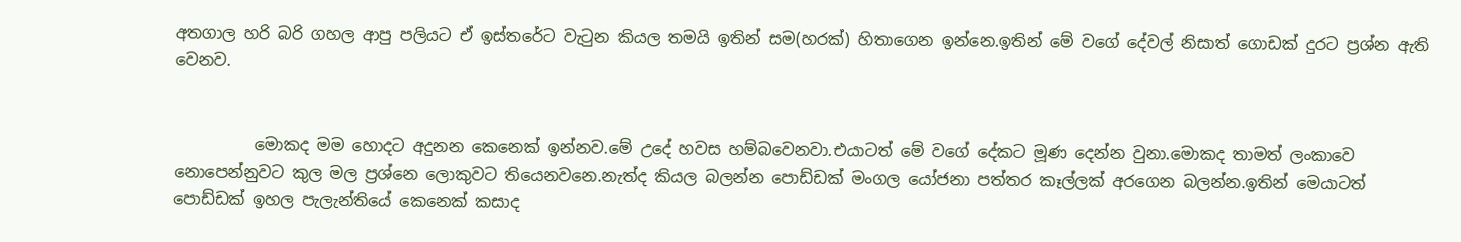අතගාල හරි බරි ගහල ආපු පලියට ඒ ඉස්තරේට වැටුන කියල තමයි ඉතින් සම(හරක්) හිතාගෙන ඉන්නෙ.ඉතින් මේ වගේ දේවල් නිසාත් ගොඩක් දුරට ප්‍රශ්න ඇති වෙනව.


          මොකද මම හොදට අදුනන කෙනෙක් ඉන්නව.මේ උදේ හවස හම්බවෙනවා.එයාටත් මේ වගේ දේකට මූණ දෙන්න වුනා.මොකද තාමත් ලංකාවෙ නොපෙන්නුවට කුල මල ප්‍රශ්නෙ ලොකුවට තියෙනවනෙ.නැත්ද කියල බලන්න පොඩ්ඩක් මංගල යෝජනා පත්තර කෑල්ලක් අරගෙන බලන්න.ඉතින් මෙයාටත් පොඩ්ඩක් ඉහල පැලැන්තියේ කෙනෙක් කසාද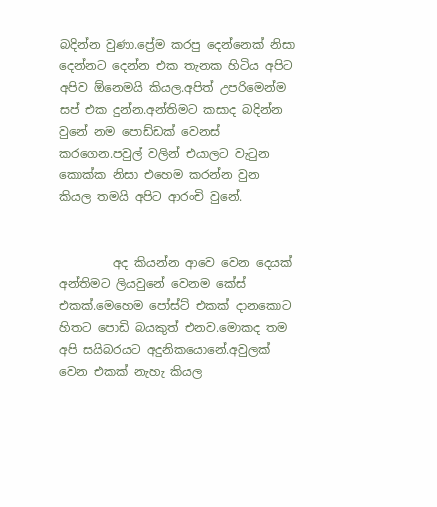බදින්න වුණා.ප්‍රේම කරපු දෙන්නෙක් නිසා දෙන්නට දෙන්න එක තැනක හිටිය අපිට අපිව ඕනෙමයි කියල.අපිත් උපරිමෙන්ම සප් එක දුන්න.අන්තිමට කසාද බදින්න වුනේ නම පොඩ්ඩක් වෙනස් කරගෙන.පවුල් වලින් එයාලට වැටුන කොක්ක නිසා එහෙම කරන්න වුන කියල තමයි අපිට ආරංචි වුනේ.


         අද කියන්න ආවෙ වෙන දෙයක් අන්තිමට ලියවුනේ වෙනම කේස් එකක්.මෙහෙම පෝස්ට් එකක් දානකොට හිතට පොඩි බයකුත් එනව.මොකද තම අපි සයිබරයට අදුනිකයොනේ.අවුලක් වෙන එකක් නැහැ කියල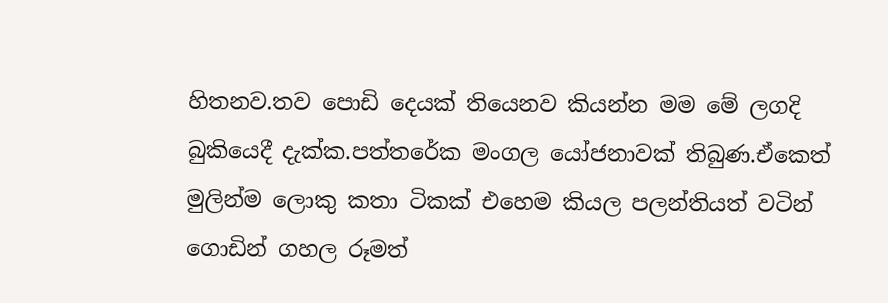හිතනව.තව පොඩි දෙයක් තියෙනව කියන්න මම මේ ලගදි බුකියෙදී දැක්ක.පත්තරේක මංගල යෝජනාවක් තිබුණ.ඒකෙත් මුලින්ම ලොකු කතා ටිකක් එහෙම කියල පලන්තියත් වටින් ගොඩින් ගහල රූමත්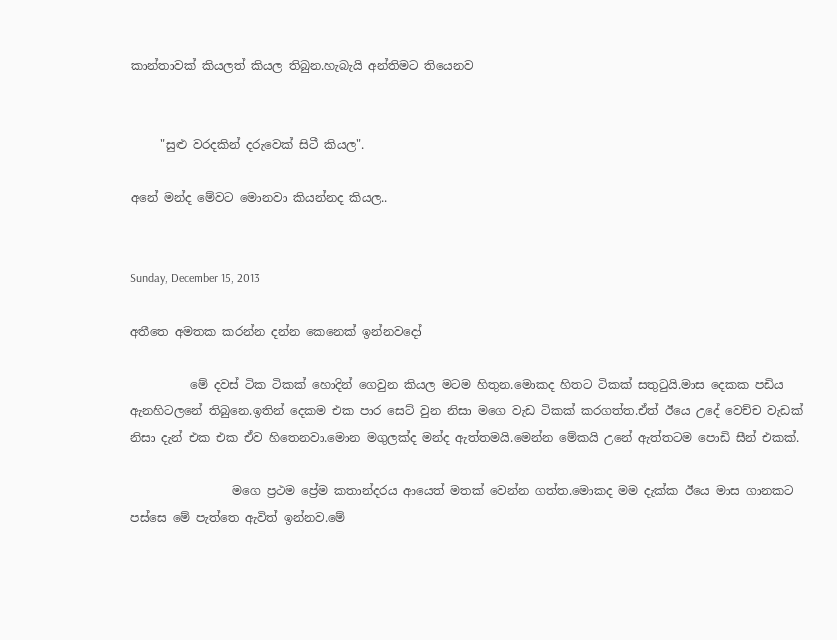කාන්තාවක් කියලත් කියල තිබුන.හැබැයි අන්තිමට තියෙනව


     "සුළු වරදකින් දරුවෙක් සිටී කියල".

අනේ මන්ද මේවට මොනවා කියන්නද කියල..


Sunday, December 15, 2013

අතීතෙ අමතක කරන්න දන්න කෙනෙක් ඉන්නවදෝ

          මේ දවස් ටික ටිකක් හොදින් ගෙවුන කියල මටම හිතුන.මොකද හිතට ටිකක් සතුටුයි.මාස දෙකක පඩිය ඇනහිටලනේ තිබුනෙ.ඉතින් දෙකම එක පාර සෙට් වුන නිසා මගෙ වැඩ ටිකක් කරගත්ත.ඒත් ඊයෙ උදේ වෙච්ච වැඩක් නිසා දැන් එක එක ඒව හිතෙනවා.මොන මගුලක්ද මන්ද ඇත්තමයි.මෙන්න මේකයි උනේ ඇත්තටම පොඩි සීන් එකක්.

                 මගෙ ප්‍රථම ප්‍රේම කතාන්දරය ආයෙත් මතක් වෙන්න ගත්ත.මොකද මම දැක්ක ඊයෙ මාස ගානකට පස්සෙ මේ පැත්තෙ ඇවිත් ඉන්නව.මේ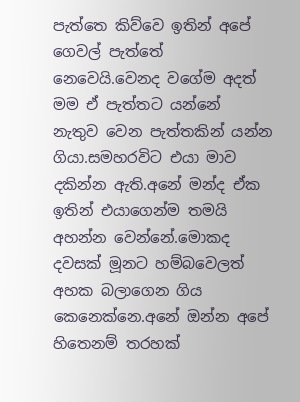පැත්තෙ කිව්වෙ ඉතින් අපේ ගෙවල් පැත්තේ නෙවෙයි.වෙනද වගේම අදත් මම ඒ පැත්තට යන්නේ නැතුව වෙන පැත්තකින් යන්න ගියා.සමහරවිට එයා මාව දකින්න ඇති.අනේ මන්ද ඒක ඉතින් එයාගෙන්ම තමයි අහන්න වෙන්නේ.මොකද දවසක් මූනට හම්බවෙලත් අහක බලාගෙන ගිය කෙනෙක්නෙ.අනේ ඔන්න අපේ හිතෙනම් තරහක්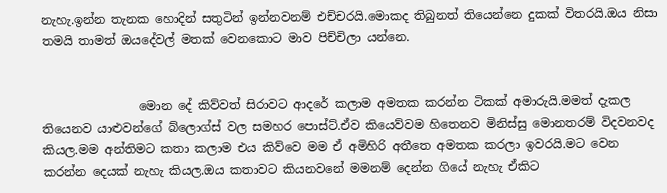නැහැ.ඉන්න තැනක හොදින් සතුටින් ඉන්නවනම් එච්චරයි.මොකද තිබුනත් තියෙන්නෙ දුකක් විතරයි.ඔය නිසා තමයි තාමත් ඔයදේවල් මතක් වෙනකොට මාව පිච්චිලා යන්නෙ.


                මොන දේ කිව්වත් සිරාවට ආදරේ කලාම අමතක කරන්න ටිකක් අමාරුයි.මමත් දැකල තියෙනව යාළුවන්ගේ බ්ලොග්ස් වල සමහර පොස්ට්.ඒව කියෙව්වම හිතෙනව මිනිස්සු මොනතරම් විදවනවද කියල.මම අන්තිමට කතා කලාම එය කිව්වෙ මම ඒ අමිහිරි අතීතෙ අමතක කරලා ඉවරයි.මට වෙන කරන්න දෙයක් නැහැ කියල.ඔය කතාවට කියනවනේ මමනම් දෙන්න ගියේ නැහැ ඒකිට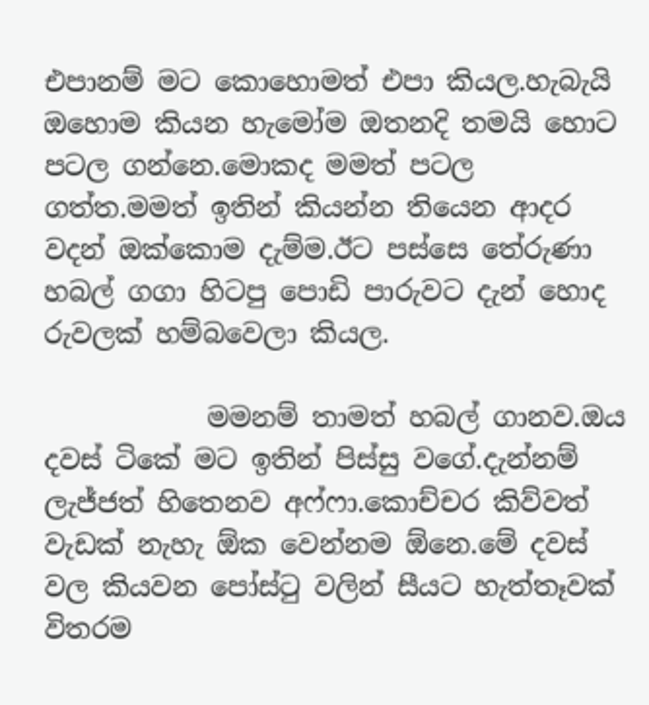එපානම් මට කොහොමත් එපා කියල.හැබැයි ඔහොම කියන හැමෝම ඔතනදි තමයි හොට පටල ගන්නෙ.මොකද මමත් පටල ගත්ත.මමත් ඉතින් කියන්න තියෙන ආදර වදන් ඔක්කොම දැම්ම.ඊට පස්සෙ තේරුණා හබල් ගගා හිටපු පොඩි පාරුවට දැන් හොද රුවලක් හම්බවෙලා කියල.

            මමනම් තාමත් හබල් ගානව.ඔය දවස් ටිකේ මට ඉතින් පිස්සු වගේ.දැන්නම් ලැජ්ජත් හිතෙනව අෆ්ෆා.කොච්චර කිව්වත් වැඩක් නැහැ ඕක වෙන්නම ඕනෙ.මේ දවස් වල කියවන පෝස්ටු වලින් සීයට හැත්තෑවක් විතරම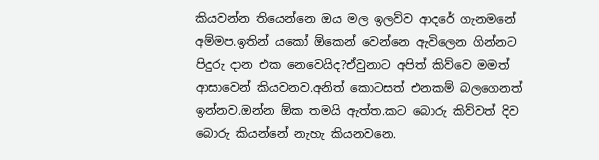කියවන්න තියෙන්නෙ ඔය මල ඉලව්ව ආදරේ ගැනමනේ අම්මප.ඉතින් යකෝ ඕකෙන් වෙන්නෙ ඇවිලෙන ගින්නට පිදුරු දාන එක නෙවෙයිද?ඒවුනාට අපිත් කිව්වෙ මමත් ආසාවෙන් කියවනව.අනිත් කොටසත් එනකම් බලගෙනත් ඉන්නව.ඔන්න ඕක තමයි ඇත්ත.කට බොරු කිව්වත් දිව බොරු කියන්නේ නැහැ කියනවනෙ.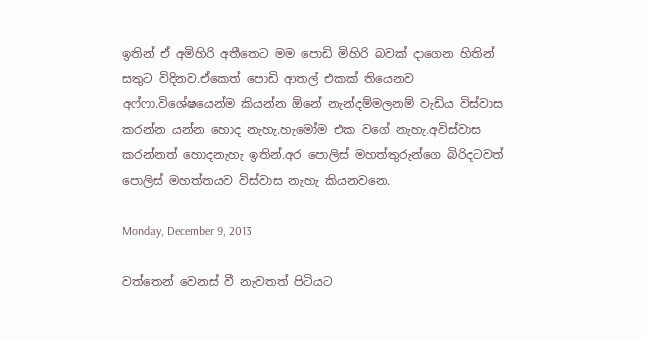ඉතින් ඒ අමිහිරි අතීතෙට මම පොඩි මිහිරි බවක් දාගෙන හිතින් සතුට විදිනව.ඒකෙත් පොඩි ආතල් එකක් තියෙනව අෆ්ෆා.විශේෂයෙන්ම කියන්න ඕනේ නැන්දම්මලනම් වැඩිය විස්වාස කරන්න යන්න හොද නැහැ.හැමෝම එක වගේ නැහැ.අවිස්වාස කරන්නත් හොදනැහැ ඉතින්.අර පොලිස් මහත්තුරුන්ගෙ බිරිදටවත් පොලිස් මහත්තයව විස්වාස නැහැ කියනවනෙ.

Monday, December 9, 2013

වත්තෙන් වෙනස් වී නැවතත් පිටියට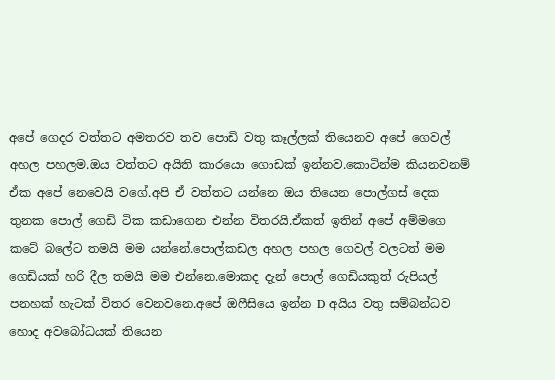අපේ ගෙදර වත්තට අමතරව තව පොඩි වතු කෑල්ලක් තියෙනව අපේ ගෙවල් අහල පහලම.ඔය වත්තට අයිති කාරයො ගොඩක් ඉන්නව.කොටින්ම කියනවනම් ඒක අපේ නෙවෙයි වගේ.අපි ඒ වත්තට යන්නෙ ඔය තියෙන පොල්ගස් දෙක තුනක පොල් ගෙඩි ටික කඩාගෙන එන්න විතරයි.ඒකත් ඉතින් අපේ අම්මගෙ කටේ බලේට තමයි මම යන්නේ.පොල්කඩල අහල පහල ගෙවල් වලටත් මම ගෙඩියක් හරි දීල තමයි මම එන්නෙ.මොකද දැන් පොල් ගෙඩියකුත් රුපියල් පනහක් හැටක් විතර වෙනවනෙ.අපේ ඔෆීසියෙ ඉන්න D අයිය වතු සම්බන්ධව හොද අවබෝධයක් තියෙන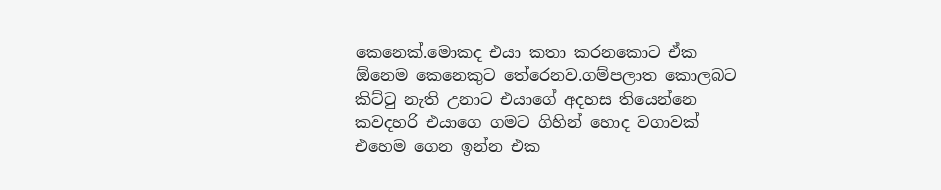කෙනෙක්.මොකද එයා කතා කරනකොට ඒක ඕනෙම කෙනෙකුට තේරෙනව.ගම්පලාත කොලබට කිට්ටු නැති උනාට එයාගේ අදහස තියෙන්නෙ කවදහරි එයාගෙ ගමට ගිහින් හොද වගාවක් එහෙම ගෙන ඉන්න එක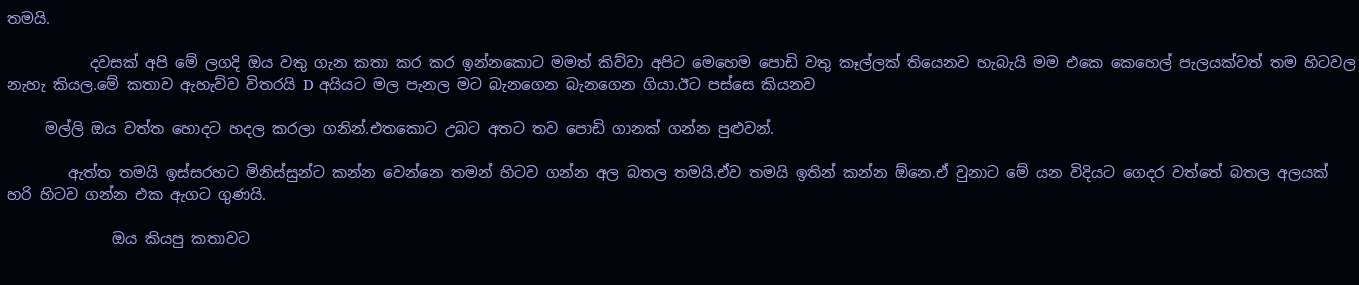තමයි.

           දවසක් අපි මේ ලගදි ඔය වතු ගැන කතා කර කර ඉන්නකොට මමත් කිව්වා අපිට මෙහෙම පොඩි වතු කෑල්ලක් තියෙනව හැබැයි මම එකෙ කෙහෙල් පැලයක්වත් තම හිටවල නැහැ කියල.මේ කතාව ඇහැව්ව විතරයි D අයියට මල පැනල මට බැනගෙන බැනගෙන ගියා.ඊට පස්සෙ කියනව

     මල්ලි ඔය වත්ත හොදට හදල කරලා ගනින්.එතකොට උබට අතට තව පොඩි ගානක් ගන්න පුළුවන්.

        ඇත්ත තමයි ඉස්සරහට මිනිස්සුන්ට කන්න වෙන්නෙ තමන් හිටව ගන්න අල බතල තමයි.ඒව තමයි ඉතින් කන්න ඕනෙ.ඒ වුනාට මේ යන විදියට ගෙදර වත්තේ බතල අලයක් හරි හිටව ගන්න එක ඇගට ගුණයි.

              ඔය කියපු කතාවට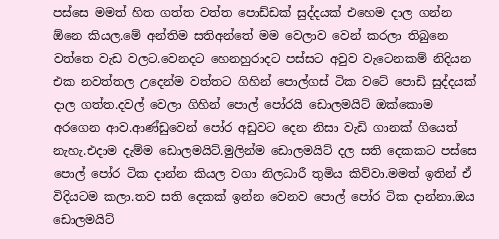පස්සෙ මමත් හිත ගත්ත වත්ත පොඩ්ඩක් සුද්දයක් එහෙම දාල ගන්න ඕනෙ කියල.මේ අන්තිම සතිඅන්තේ මම වෙලාව වෙන් කරලා තිබුනෙ වත්තෙ වැඩ වලට.වෙනදට හෙනහුරාදට පස්සට අවුව වැටෙනකම් නිදියන එක නවත්තල උදෙන්ම වත්තට ගිහින් පොල්ගස් ටික වටේ පොඩි සුද්දයක් දාල ගත්ත.දවල් වෙලා ගිහින් පොල් පෝරයි ඩොලමයිට් ඔක්කොම අරගෙන ආව.ආණ්ඩුවෙන් පෝර අඩුවට දෙන නිසා වැඩි ගානක් ගියෙත් නැහැ.එදාම දැම්ම ඩොලමයිට්.මුලින්ම ඩොලමයිට් දල සති දෙකකට පස්සෙ පොල් පෝර ටික දාන්න කියල වගා නිලධාරී තුමිය කිව්වා.මමත් ඉතින් ඒ විදියටම කලා.තව සති දෙකක් ඉන්න වෙනව පොල් පෝර ටික දාන්නා.ඔය ඩොලමයිට්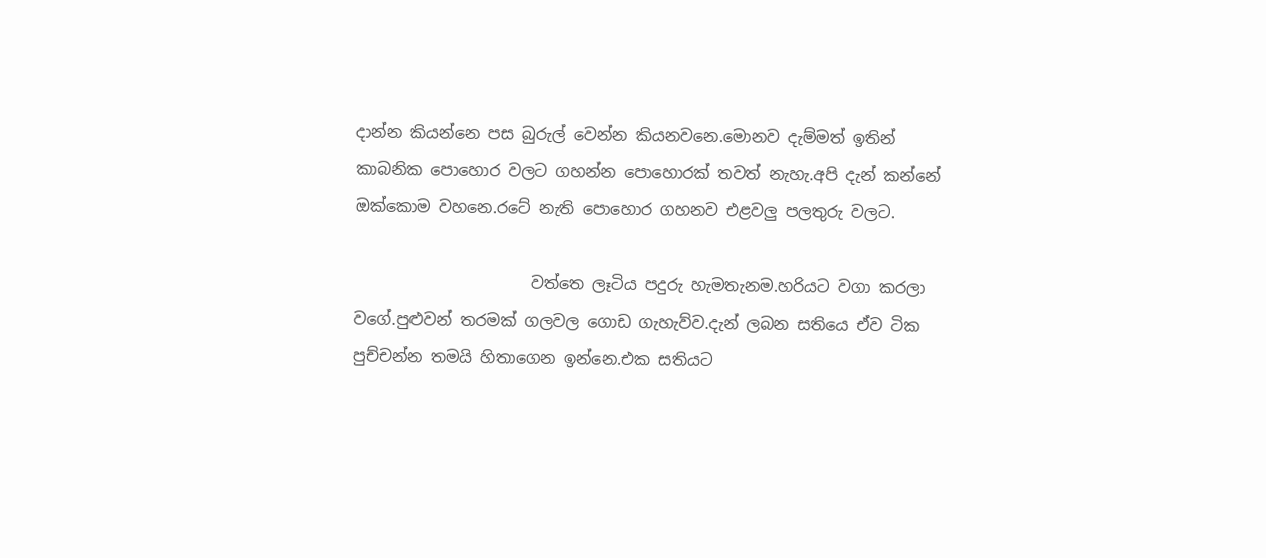දාන්න කියන්නෙ පස බුරුල් වෙන්න කියනවනෙ.මොනව දැම්මත් ඉතින් කාබනික පොහොර වලට ගහන්න පොහොරක් තවත් නැහැ.අපි දැන් කන්නේ ඔක්කොම වහනෙ.රටේ නැති පොහොර ගහනව එළවලු පලතුරු වලට.

                      වත්තෙ ලෑටිය පදුරු හැමතැනම.හරියට වගා කරලා වගේ.පුළුවන් තරමක් ගලවල ගොඩ ගැහැව්ව.දැන් ලබන සතියෙ ඒව ටික පුච්චන්න තමයි හිතාගෙන ඉන්නෙ.එක සතියට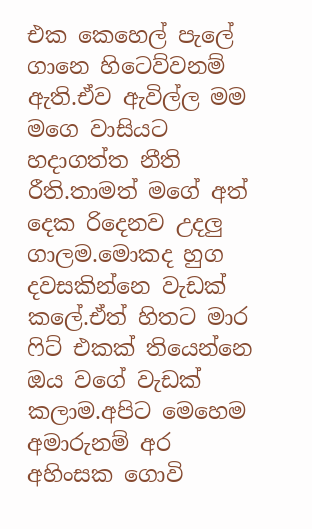එක කෙහෙල් පැලේ ගානෙ හිටෙව්වනම් ඇති.ඒව ඇවිල්ල මම මගෙ වාසියට හදාගත්ත නීති රීති.තාමත් මගේ අත් දෙක රිදෙනව උදලු ගාලම.මොකද හුග දවසකින්නෙ වැඩක් කලේ.ඒත් හිතට මාර ෆිට් එකක් තියෙන්නෙ ඔය වගේ වැඩක් කලාම.අපිට මෙහෙම අමාරුනම් අර අහිංසක ගොවි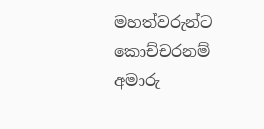මහත්වරුන්ට කොච්චරනම් අමාරු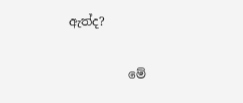ඇත්ද?

          මේ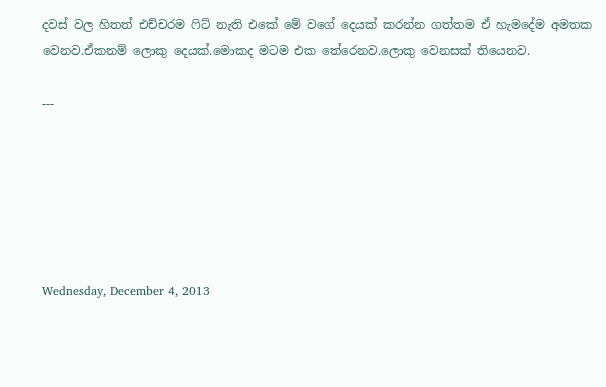දවස් වල හිතත් එච්චරම ෆිට් නැති එකේ මේ වගේ දෙයක් කරන්න ගත්තම ඒ හැමදේම අමතක වෙනව.ඒකනම් ලොකු දෙයක්.මොකද මටම එක තේරෙනව.ලොකු වෙනසක් තියෙනව.

---






Wednesday, December 4, 2013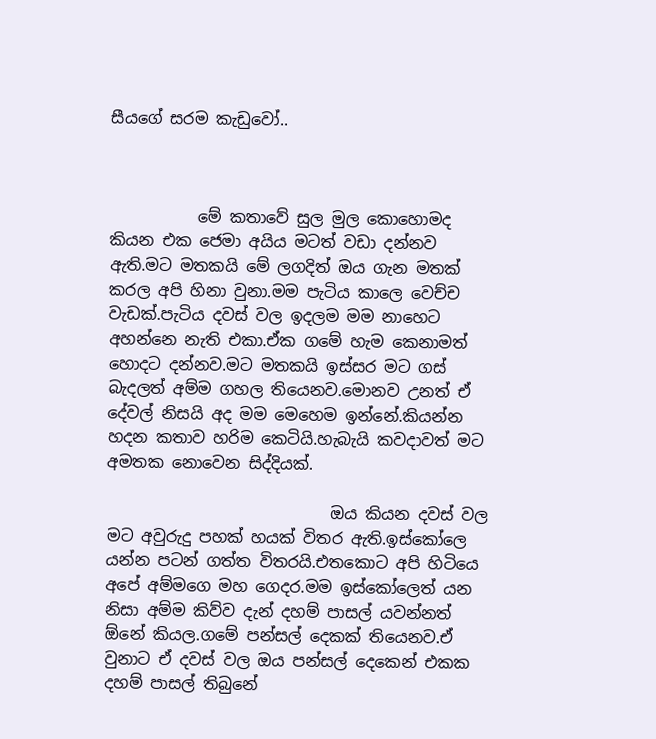සීයගේ සරම කැඩුවෝ..



           මේ කතාවේ සුල මුල කොහොමද කියන එක ජෙමා අයිය මටත් වඩා දන්නව ඇති.මට මතකයි මේ ලගදිත් ඔය ගැන මතක් කරල අපි හිනා වුනා.මම පැටිය කාලෙ වෙච්ච වැඩක්.පැටිය දවස් වල ඉදලම මම නාහෙට අහන්නෙ නැති එකා.ඒක ගමේ හැම කෙනාමත් හොදට දන්නව.මට මතකයි ඉස්සර මට ගස් බැදලත් අම්ම ගහල තියෙනව.මොනව උනත් ඒ දේවල් නිසයි අද මම මෙහෙම ඉන්නේ.කියන්න හදන කතාව හරිම කෙටියි.හැබැයි කවදාවත් මට අමතක නොවෙන සිද්දියක්.

                            ඔය කියන දවස් වල මට අවුරුදු පහක් හයක් විතර ඇති.ඉස්කෝලෙ යන්න පටන් ගත්ත විතරයි.එතකොට අපි හිටියෙ අපේ අම්මගෙ මහ ගෙදර.මම ඉස්කෝලෙත් යන නිසා අම්ම කිව්ව දැන් දහම් පාසල් යවන්නත් ඕනේ කියල.ගමේ පන්සල් දෙකක් තියෙනව.ඒ වුනාට ඒ දවස් වල ඔය පන්සල් දෙකෙන් එකක දහම් පාසල් තිබුනේ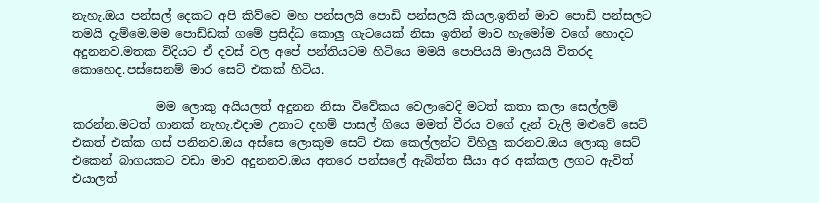නැහැ.ඔය පන්සල් දෙකට අපි කිව්වෙ මහ පන්සලයි පොඩි පන්සලයි කියල.ඉතින් මාව පොඩි පන්සලට තමයි දැම්මෙ.මම පොඩ්ඩක් ගමේ ප්‍රසිද්ධ කොලු ගැටයෙක් නිසා ඉතින් මාව හැමෝම වගේ හොදට අදුනනව.මතක විදියට ඒ දවස් වල අපේ පන්තියටම හිටියෙ මමයි පොපියයි මාලයයි විතරද කොහෙද.පස්සෙනම් මාර සෙට් එකක් හිටිය.

              මම ලොකු අයියලත් අදුනන නිසා විවේකය වෙලාවෙදි මටත් කතා කලා සෙල්ලම් කරන්න.මටත් ගානක් නැහැ.එදාම උනාට දහම් පාසල් ගියෙ මමත් වීරය වගේ දැන් වැලි මළුවේ සෙට් එකත් එක්ක ගස් පනිනව.ඔය අස්සෙ ලොකුම සෙට් එක කෙල්ලන්ට විහිලු කරනව.ඔය ලොකු සෙට් එකෙන් බාගයකට වඩා මාව අදුනනව.ඔය අතරෙ පන්සලේ ඇබිත්ත සීයා අර අක්කල ලගට ඇවිත් එයාලත්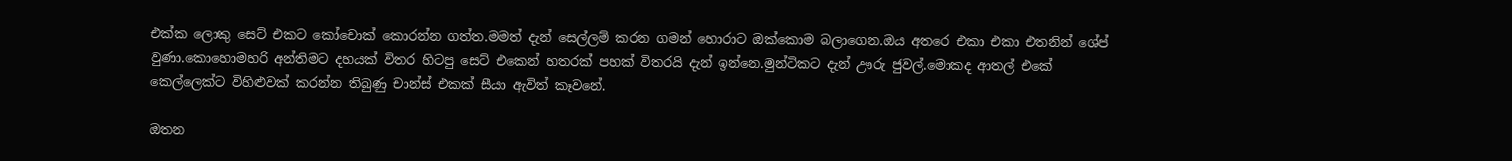එක්ක ලොකු සෙට් එකට කෝචොක් කොරන්න ගත්ත.මමත් දැන් සෙල්ලම් කරන ගමන් හොරාට ඔක්කොම බලාගෙන.ඔය අතරෙ එකා එකා එතනින් ශේප් වුණා.කොහොමහරි අන්තිමට දහයක් විතර හිටපු සෙට් එකෙන් හතරක් පහක් විතරයි දැන් ඉන්නෙ.මුන්ටිකට දැන් ඌරු ජුවල්.මොකද ආතල් එකේ කෙල්ලෙක්ට විහිළුවක් කරන්න තිබුණු චාන්ස් එකක් සීයා ඇවිත් කෑවනේ.

ඔතන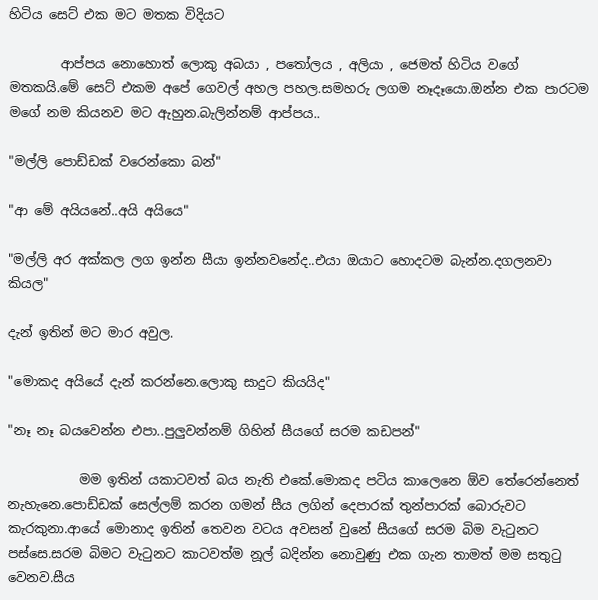හිටිය සෙට් එක මට මතක විදියට

        ආප්පය නොහොත් ලොකු අබයා , පතෝලය , අලියා , ජෙමත් හිටිය වගේ මතකයි.මේ සෙට් එකම අපේ ගෙවල් අහල පහල.සමහරු ලගම නෑදෑයො.ඔන්න එක පාරටම මගේ නම කියනව මට ඇහුන.බැලින්නම් ආප්පය..

"මල්ලි පොඩ්ඩක් වරෙන්කො බන්"

"ආ මේ අයියනේ..අයි අයියෙ"

"මල්ලි අර අක්කල ලග ඉන්න සීයා ඉන්නවනේද..එයා ඔයාට හොදටම බැන්න.දගලනවා කියල"

දැන් ඉතින් මට මාර අවුල.

"මොකද අයියේ දැන් කරන්නෙ.ලොකු සාදුට කියයිද"

"නෑ නෑ බයවෙන්න එපා..පුලුවන්නම් ගිහින් සීයගේ සරම කඩපන්"

           මම ඉතින් යකාටවත් බය නැති එකේ.මොකද පටිය කාලෙනෙ ඕව තේරෙන්නෙත් නැහැනෙ.පොඩ්ඩක් සෙල්ලම් කරන ගමන් සීය ලගින් දෙපාරක් තුන්පාරක් බොරුවට කැරකුනා.ආයේ මොනාද ඉතින් තෙවන වටය අවසන් වුනේ සීයගේ සරම බිම වැටුනට පස්සෙ.සරම බිමට වැටුනට කාටවත්ම නූල් බදින්න නොවුණු එක ගැන තාමත් මම සතුටු වෙනව.සීය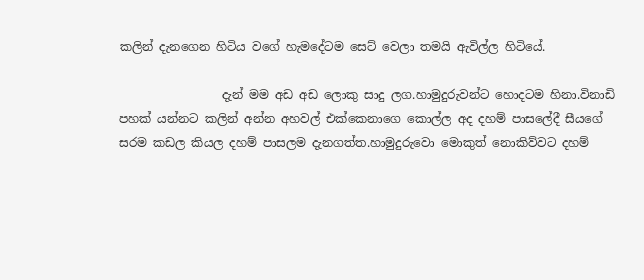කලින් දැනගෙන හිටිය වගේ හැමදේටම සෙට් වෙලා තමයි ඇවිල්ල හිටියේ.

                 දැන් මම අඩ අඩ ලොකු සාදු ලග.හාමුදුරුවන්ට හොදටම හිනා.විනාඩි පහක් යන්නට කලින් අන්න අහවල් එක්කෙනාගෙ කොල්ල අද දහම් පාසලේදී සීයගේ සරම කඩල කියල දහම් පාසලම දැනගත්ත.හාමුදුරුවො මොකුත් නොකිව්වට දහම්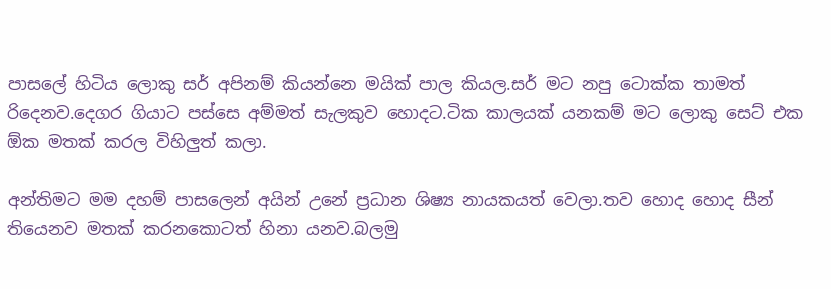පාසලේ හිටිය ලොකු සර් අපිනම් කියන්නෙ මයික් පාල කියල.සර් මට නපු ටොක්ක තාමත් රිදෙනව.දෙගර ගියාට පස්සෙ අම්මත් සැලකුව හොදට.ටික කාලයක් යනකම් මට ලොකු සෙට් එක ඕක මතක් කරල විහිලුත් කලා.

අන්තිමට මම දහම් පාසලෙන් අයින් උනේ ප්‍රධාන ශිෂ්‍ය නායකයත් වෙලා.තව හොද හොද සීන් තියෙනව මතක් කරනකොටත් හිනා යනව.බලමු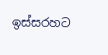ඉස්සරහට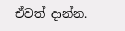ඒවත් දාන්න.